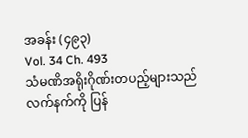အခန်း (၄၉၃)
Vol. 34 Ch. 493
သံမဏိအရိုးဂိုဏ်းတပည့်များသည် လက်နက်ကို ပြန်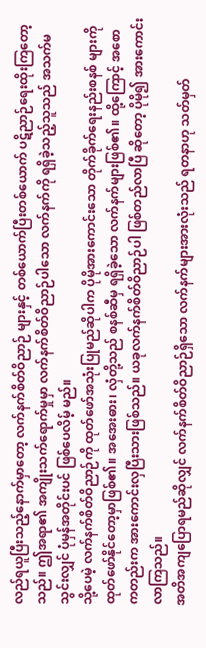လည်ရယူပြီးသည့်နောက်မှာတော့ လက်နက်စိတ်ဝိညာဉ် များနှင့် တစ်ယောက်ပြီးတစ်ယောက် ပဋိညာဉ်ရေးထိုးကြတော့သည်။ ဤအရာ၏ အကျိုးသက်ရောက်မှုမှာ လက်နက်စိတ်ဝိညာဉ်ပါသော လက်နက်ကို ရရှိခဲ့သည့်သူသည် အသက်မသွင်းလျှင် ပုံမှန်အတိုင်းပင် ဖြစ်ပေလိမ့် မည်။
သို့ပေမဲ့ လက်နက်စိတ်ဝိညာဉ်ကို ထုတ်ဖော်အသုံးပြုမည်ဆိုပါက ပိုမိုအားကောင်းသော တိုက်ခိုက်ရေးနည်းစနစ် များကို ထုတ်ဖော်နိုင်တော့မှာဖြစ်၏။ အအေးဓား၊ လှံတို့သည် စနစ်ဆီမှ ရရှိခဲ့သော လက်နက်များဖြစ်၏။ ထို့ကြောင့် အစောကတည်းက အားကောင်းလှပြီးသားဖြစ်သည်။ ယခုလက်နက်စိတ်ဝိညာဉ်ပါ ဖြစ်တည်လာပြီ ဆိုတော့ ပိုမို၍ အားကောင်းလာကြသည်။
အတိအကျပြောရမည်ဆိုလျှင် လက်နက်စိတ်ဝိညာဉ်ရှိသော လက်နက်များအားလုံးသည် ရတနာဟု သတ်မှတ်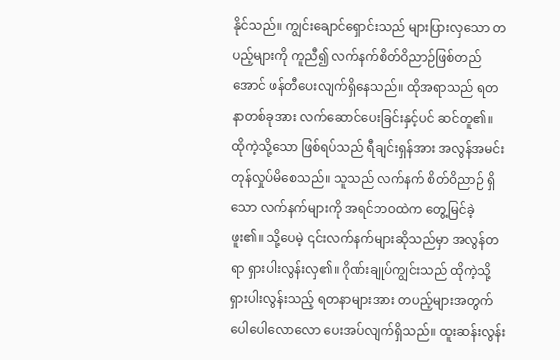နိုင်သည်။ ကျွင်းချောင်ရှောင်းသည် များပြားလှသော တပည့်များကို ကူညီ၍ လက်နက်စိတ်ဝိညာဉ်ဖြစ်တည်အောင် ဖန်တီပေးလျက်ရှိနေသည်။ ထိုအရာသည် ရတနာတစ်ခုအား လက်ဆောင်ပေးခြင်းနှင့်ပင် ဆင်တူ၏။
ထိုကဲ့သို့သော ဖြစ်ရပ်သည် ရီချင်းရှန်အား အလွန်အမင်း တုန်လှုပ်မိစေသည်။ သူသည် လက်နက် စိတ်ဝိညာဉ် ရှိသော လက်နက်များကို အရင်ဘဝထဲက တွေ့မြင်ခဲ့ဖူး၏။ သို့ပေမဲ့ ၎င်းလက်နက်များဆိုသည်မှာ အလွန်တရာ ရှားပါးလွန်းလှ၏။ ဂိုဏ်းချုပ်ကျွင်းသည် ထိုကဲ့သို့ရှားပါးလွန်းသည့် ရတနာများအား တပည့်များအတွက် ပေါပေါလောလော ပေးအပ်လျက်ရှိသည်။ ထူးဆန်းလွန်း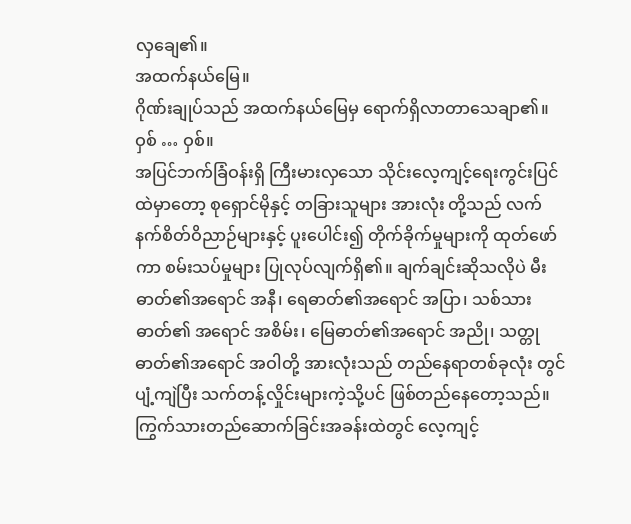လှချေ၏။
အထက်နယ်မြေ။
ဂိုဏ်းချုပ်သည် အထက်နယ်မြေမှ ရောက်ရှိလာတာသေချာ၏။
ဝှစ် … ဝှစ်။
အပြင်ဘက်ခြံဝန်းရှိ ကြီးမားလှသော သိုင်းလေ့ကျင့်ရေးကွင်းပြင်ထဲမှာတော့ စုရှောင်မိုနှင့် တခြားသူများ အားလုံး တို့သည် လက်နက်စိတ်ဝိညာဉ်များနှင့် ပူးပေါင်း၍ တိုက်ခိုက်မှုများကို ထုတ်ဖော်ကာ စမ်းသပ်မှုများ ပြုလုပ်လျက်ရှိ၏။ ချက်ချင်းဆိုသလိုပဲ မီးဓာတ်၏အရောင် အနီ၊ ရေဓာတ်၏အရောင် အပြာ၊ သစ်သားဓာတ်၏ အရောင် အစိမ်း၊ မြေဓာတ်၏အရောင် အညို၊ သတ္တုဓာတ်၏အရောင် အဝါတို့ အားလုံးသည် တည်နေရာတစ်ခုလုံး တွင် ပျံ့ကျဲပြီး သက်တန့်လှိုင်းများကဲ့သို့ပင် ဖြစ်တည်နေတော့သည်။
ကြွက်သားတည်ဆောက်ခြင်းအခန်းထဲတွင် လေ့ကျင့်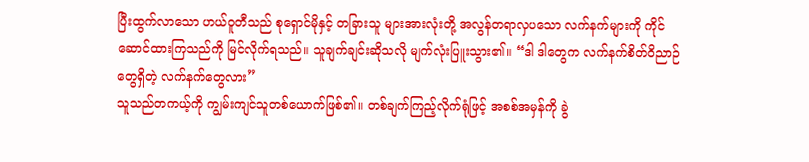ပြီးထွက်လာသော ဟယ်ဝူတီသည် စုရှောင်မိုနှင့် တခြားသူ များအားလုံးတို့ အလွန်တရာလှပသော လက်နက်များကို ကိုင်ဆောင်ထားကြသည်ကို မြင်လိုက်ရသည်။ သူချက်ချင်းဆိုသလို မျက်လုံးပြူးသွား၏။ “ဒါ ဒါတွေက လက်နက်စိတ်ဝိညာဉ်တွေရှိတဲ့ လက်နက်တွေလား”
သူသည်တကယ့်ကို ကျွမ်းကျင်သူတစ်ယောက်ဖြစ်၏။ တစ်ချက်ကြည့်လိုက်ရုံဖြင့် အစစ်အမှန်ကို ခွဲ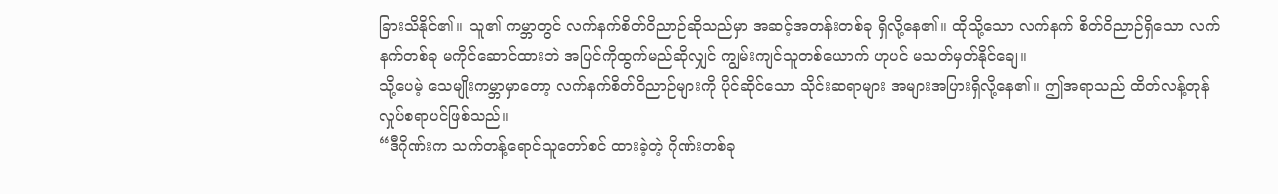ခြားသိနိုင်၏။ သူ၏ ကမ္ဘာတွင် လက်နက်စိတ်ဝိညာဉ်ဆိုသည်မှာ အဆင့်အတန်းတစ်ခု ရှိလို့နေ၏။ ထိုသို့သော လက်နက် စိတ်ဝိညာဉ်ရှိသော လက်နက်တစ်ခု မကိုင်ဆောင်ထားဘဲ အပြင်ကိုထွက်မည်ဆိုလျှင် ကျွမ်းကျင်သူတစ်ယောက် ဟုပင် မသတ်မှတ်နိုင်ချေ။
သို့ပေမဲ့ သေမျိုးကမ္ဘာမှာတော့ လက်နက်စိတ်ဝိညာဉ်များကို ပိုင်ဆိုင်သော သိုင်းဆရာများ အများအပြားရှိလို့နေ၏။ ဤအရာသည် ထိတ်လန့်တုန်လှုပ်စရာပင်ဖြစ်သည်။
“ဒီဂိုဏ်းက သက်တန့်ရောင်သူတော်စင် ထားခဲ့တဲ့ ဂိုဏ်းတစ်ခု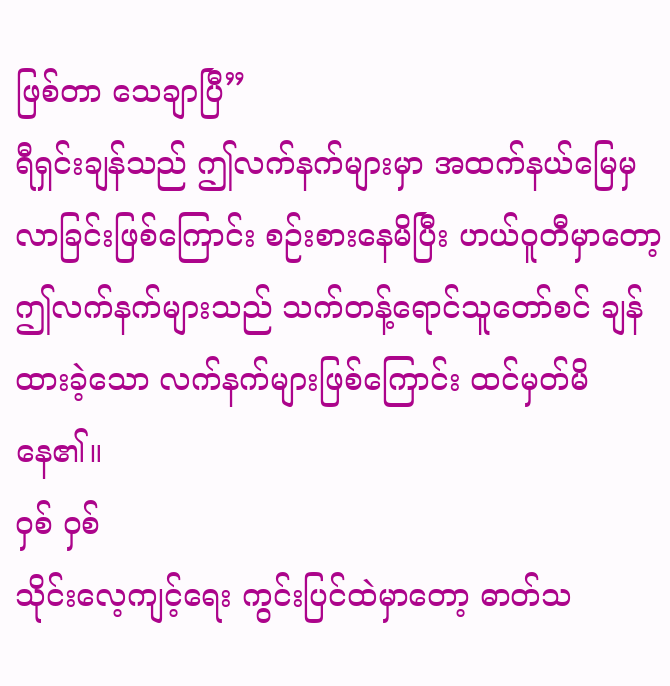ဖြစ်တာ သေချာပြီ”
ရီရှင်းချန်သည် ဤလက်နက်များမှာ အထက်နယ်မြေမှ လာခြင်းဖြစ်ကြောင်း စဉ်းစားနေမိပြီး ဟယ်ဝူတီမှာတော့ ဤလက်နက်များသည် သက်တန့်ရောင်သူတော်စင် ချန်ထားခဲ့သော လက်နက်များဖြစ်ကြောင်း ထင်မှတ်မိနေ၏။
ဝှစ် ဝှစ်
သိုင်းလေ့ကျင့်ရေး ကွင်းပြင်ထဲမှာတော့ ဓာတ်သ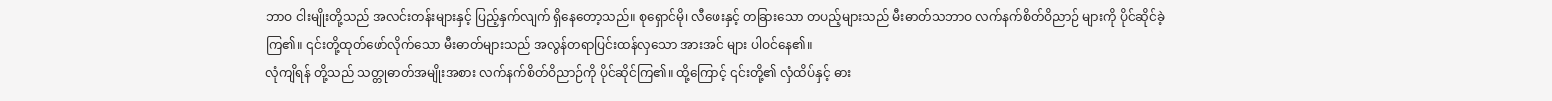ဘာဝ ငါးမျိုးတို့သည် အလင်းတန်းများနှင့် ပြည့်နှက်လျက် ရှိနေတော့သည်။ စုရှောင်မို၊ လီဖေးနှင့် တခြားသော တပည့်များသည် မီးဓာတ်သဘာဝ လက်နက်စိတ်ဝိညာဉ် များကို ပိုင်ဆိုင်ခဲ့ကြ၏။ ၎င်းတို့ထုတ်ဖော်လိုက်သော မီးဓာတ်များသည် အလွန်တရာပြင်းထန်လှသော အားအင် များ ပါဝင်နေ၏။
လုံကျိရန် တို့သည် သတ္တုဓာတ်အမျိုးအစား လက်နက်စိတ်ဝိညာဉ်ကို ပိုင်ဆိုင်ကြ၏။ ထို့ကြောင့် ၎င်းတို့၏ လှံထိပ်နှင့် ဓား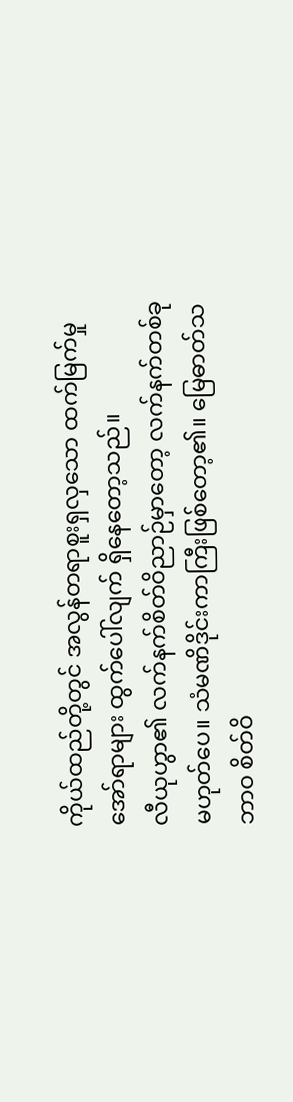ကိုယ်ထည်တို့တွင် အလွန်တရာစူးရှလှသော ထက်မြက်မှု အော်ရာများ ထွက်ပေါ်လျက် ရှိနေတော့သည်။
လီယုဟွာ၏ လက်နက်စိတ်ဝိညာဉ်မှာတော့ လက်နက်တစ်ခုမဟုတ်ပေ။ သံမဏိဒိုင်းကာကြီးဖြစ်တော့၏။ မြေဓာတ်သဘာဝ စိတ်ဝိ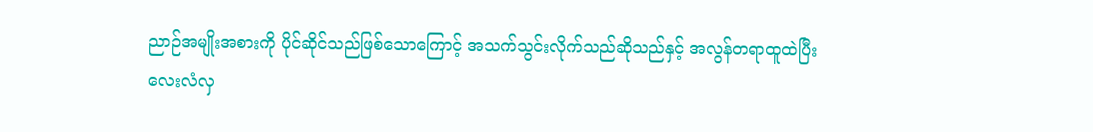ညာဉ်အမျိုးအစားကို ပိုင်ဆိုင်သည်ဖြစ်သောကြောင့် အသက်သွင်းလိုက်သည်ဆိုသည်နှင့် အလွန်တရာထူထဲပြီး လေးလံလှ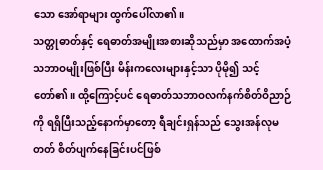သော အော်ရာများ ထွက်ပေါ်လာ၏။
သတ္တုဓာတ်နှင့် ရေဓာတ်အမျိုးအစားဆိုသည်မှာ အထောက်အပံ့သဘာဝမျိုးဖြစ်ပြီး မိန်းကလေးများနှင့်သာ ပိုမို၍ သင့်တော်၏။ ထို့ကြောင့်ပင် ရေဓာတ်သဘာဝလက်နက်စိတ်ဝိညာဉ်ကို ရရှိပြီးသည့်နောက်မှာတော့ ရီချင်းရှန်သည် သွေးအန်လုမတတ် စိတ်ပျက်နေခြင်းပင်ဖြစ်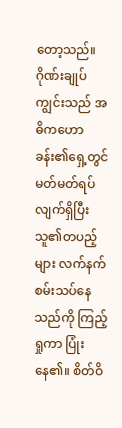တော့သည်။
ဂိုဏ်းချုပ်ကျွင်းသည် အဓိကဟောခန်း၏ရှေ့တွင် မတ်မတ်ရပ်လျက်ရှိပြီး သူ၏တပည့်များ လက်နက် စမ်းသပ်နေသည်ကို ကြည့်ရှုကာ ပြုံးနေ၏။ စိတ်ဝိ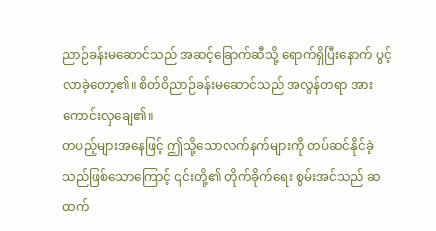ညာဉ်ခန်းမဆောင်သည် အဆင့်ခြောက်ဆီသို့ ရောက်ရှိပြီးနောက် ပွင့်လာခဲ့တော့၏။ စိတ်ဝိညာဉ်ခန်းမဆောင်သည် အလွန်တရာ အားကောင်းလှချေ၏။
တပည့်များအနေဖြင့် ဤသို့သောလက်နက်များကို တပ်ဆင်နိုင်ခဲ့သည်ဖြစ်သောကြောင့် ၎င်းတို့၏ တိုက်ခိုက်ရေး စွမ်းအင်သည် ဆထက်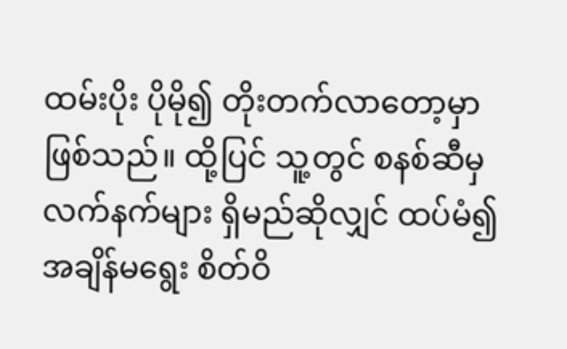ထမ်းပိုး ပိုမို၍ တိုးတက်လာတော့မှာဖြစ်သည်။ ထို့ပြင် သူ့တွင် စနစ်ဆီမှ လက်နက်များ ရှိမည်ဆိုလျှင် ထပ်မံ၍ အချိန်မရွေး စိတ်ဝိ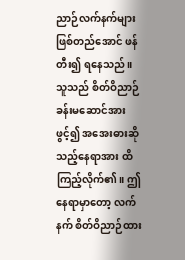ညာဉ်လက်နက်များ ဖြစ်တည်အောင် ဖန်တီး၍ ရနေသည်။
သူသည် စိတ်ဝိညာဉ်ခန်းမဆောင်အားဖွင့်၍ အအေးဓားဆိုသည့်နေရာအား ထိကြည့်လိုက်၏။ ဤနေရာမှာတော့ လက်နက် စိတ်ဝိညာဉ်ထား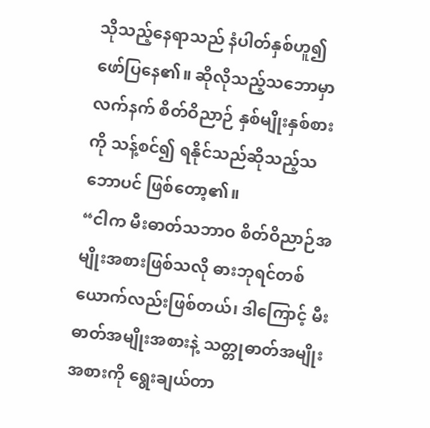သိုသည့်နေရာသည် နံပါတ်နှစ်ဟူ၍ ဖော်ပြနေ၏။ ဆိုလိုသည့်သဘောမှာ လက်နက် စိတ်ဝိညာဉ် နှစ်မျိုးနှစ်စားကို သန့်စင်၍ ရနိုင်သည်ဆိုသည့်သဘောပင် ဖြစ်တော့၏။
“ငါက မီးဓာတ်သဘာဝ စိတ်ဝိညာဉ်အမျိုးအစားဖြစ်သလို ဓားဘုရင်တစ်ယောက်လည်းဖြစ်တယ်၊ ဒါကြောင့် မီးဓာတ်အမျိုးအစားနဲ့ သတ္တုဓာတ်အမျိုးအစားကို ရွေးချယ်တာ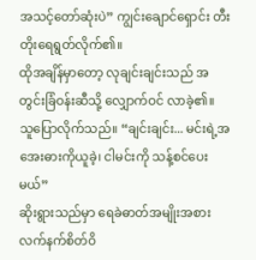အသင့်တော်ဆုံးပဲ” ကျွင်းချောင်ရှောင်း တီးတိုးရေရွတ်လိုက်၏။
ထိုအချိန်မှာတော့ လုချင်းချင်းသည် အတွင်းခြံဝန်းဆီသို့ လျှောက်ဝင် လာခဲ့၏။
သူပြောလိုက်သည်။ “ချင်းချင်း... မင်းရဲ့အအေးဓားကိုယူခဲ့၊ ငါမင်းကို သန့်စင်ပေးမယ်”
ဆိုးရွားသည်မှာ ရေခဲဓာတ်အမျိုးအစား လက်နက်စိတ်ဝိ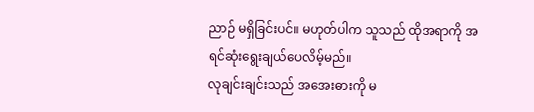ညာဉ် မရှိခြင်းပင်။ မဟုတ်ပါက သူသည် ထိုအရာကို အရင်ဆုံးရွေးချယ်ပေလိမ့်မည်။
လုချင်းချင်းသည် အအေးဓားကို မ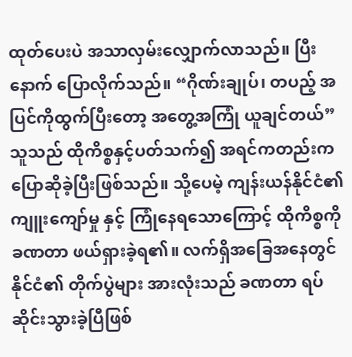ထုတ်ပေးပဲ အသာလှမ်းလျှောက်လာသည်။ ပြီးနောက် ပြောလိုက်သည်။ “ဂိုဏ်းချုပ်၊ တပည့် အပြင်ကိုထွက်ပြီးတော့ အတွေ့အကြုံ ယူချင်တယ်”
သူသည် ထိုကိစ္စနှင့်ပတ်သက်၍ အရင်ကတည်းက ပြောဆိုခဲ့ပြီးဖြစ်သည်။ သို့ပေမဲ့ ကျန်းယန်နိုင်ငံ၏ ကျူးကျော်မှု နှင့် ကြုံနေရသောကြောင့် ထိုကိစ္စကို ခဏတာ ဖယ်ရှားခဲ့ရ၏။ လက်ရှိအခြေအနေတွင် နိုင်ငံ၏ တိုက်ပွဲများ အားလုံးသည် ခဏတာ ရပ်ဆိုင်းသွားခဲ့ပြီဖြစ်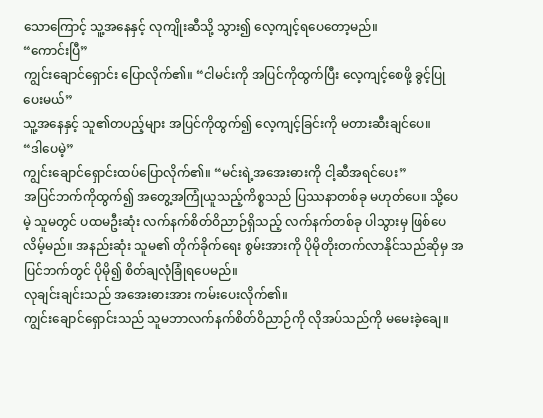သောကြောင့် သူ့အနေနှင့် လုကျိုးဆီသို့ သွား၍ လေ့ကျင့်ရပေတော့မည်။
“ကောင်းပြီ”
ကျွင်းချောင်ရှောင်း ပြောလိုက်၏။ “ငါမင်းကို အပြင်ကိုထွက်ပြီး လေ့ကျင့်စေဖို့ ခွင့်ပြုပေးမယ်”
သူ့အနေနှင့် သူ၏တပည့်များ အပြင်ကိုထွက်၍ လေ့ကျင့်ခြင်းကို မတားဆီးချင်ပေ။
“ဒါပေမဲ့”
ကျွင်းချောင်ရှောင်းထပ်ပြောလိုက်၏။ “မင်းရဲ့အအေးဓားကို ငါ့ဆီအရင်ပေး”
အပြင်ဘက်ကိုထွက်၍ အတွေ့အကြုံယူသည့်ကိစ္စသည် ပြဿနာတစ်ခု မဟုတ်ပေ။ သို့ပေမဲ့ သူမတွင် ပထမဦးဆုံး လက်နက်စိတ်ဝိညာဉ်ရှိသည့် လက်နက်တစ်ခု ပါသွားမှ ဖြစ်ပေလိမ့်မည်။ အနည်းဆုံး သူမ၏ တိုက်ခိုက်ရေး စွမ်းအားကို ပိုမိုတိုးတက်လာနိုင်သည်ဆိုမှ အပြင်ဘက်တွင် ပိုမို၍ စိတ်ချလုံခြုံရပေမည်။
လုချင်းချင်းသည် အအေးဓားအား ကမ်းပေးလိုက်၏။
ကျွင်းချောင်ရှောင်းသည် သူမဘာလက်နက်စိတ်ဝိညာဉ်ကို လိုအပ်သည်ကို မမေးခဲ့ချေ။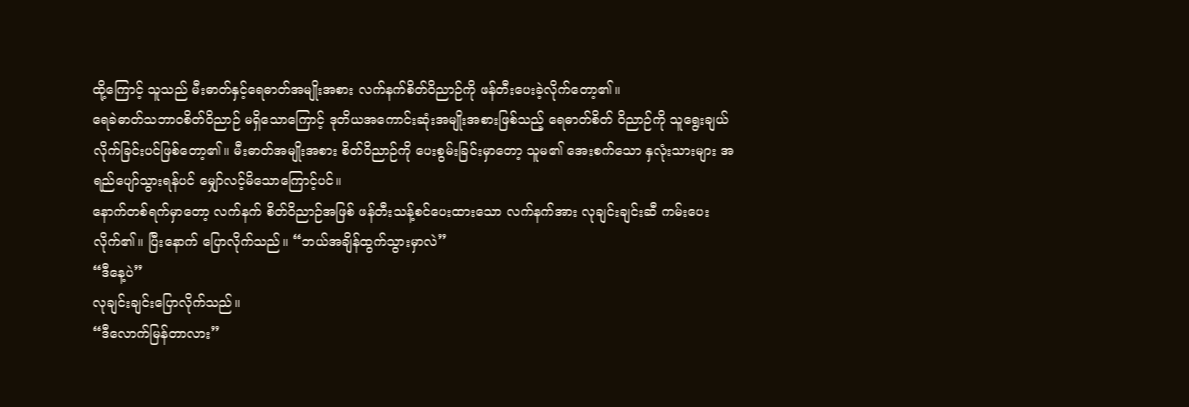ထို့ကြောင့် သူသည် မီးဓာတ်နှင့်ရေဓာတ်အမျိုးအစား လက်နက်စိတ်ဝိညာဉ်ကို ဖန်တီးပေးခဲ့လိုက်တော့၏။
ရေခဲဓာတ်သဘာဝစိတ်ဝိညာဉ် မရှိသောကြောင့် ဒုတိယအကောင်းဆုံးအမျိုးအစားဖြစ်သည့် ရေဓာတ်စိတ် ဝိညာဉ်ကို သူရွေးချယ်လိုက်ခြင်းပင်ဖြစ်တော့၏။ မီးဓာတ်အမျိုးအစား စိတ်ဝိညာဉ်ကို ပေးစွမ်းခြင်းမှာတော့ သူမ၏ အေးစက်သော နှလုံးသားများ အရည်ပျော်သွားရန်ပင် မျှော်လင့်မိသောကြောင့်ပင်။
နောက်တစ်ရက်မှာတော့ လက်နက် စိတ်ဝိညာဉ်အဖြစ် ဖန်တီးသန့်စင်ပေးထားသော လက်နက်အား လုချင်းချင်းဆီ ကမ်းပေးလိုက်၏။ ပြီးနောက် ပြောလိုက်သည်။ “ဘယ်အချိန်ထွက်သွားမှာလဲ”
“ဒီနေ့ပဲ”
လုချင်းချင်းပြောလိုက်သည်။
“ဒီလောက်မြန်တာလား”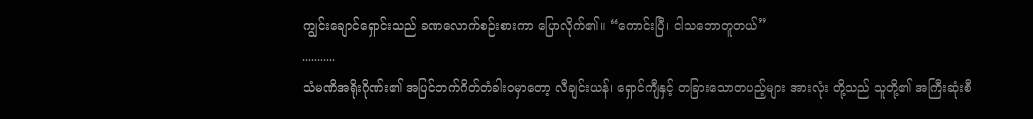ကျွင်းချောင်ရှောင်းသည် ခဏလောက်စဉ်းစားကာ ပြောလိုက်၏။ “ကောင်းပြီ၊ ငါသဘောတူတယ်”
...........
သံမဏိအရိုးဂိုဏ်း၏ အပြင်ဘက်ဂိတ်တံခါးဝမှာတော့ လီချင်းယန်၊ ရှောင်ကျီနှင့် တခြားသောတပည့်များ အားလုံး တို့သည် သူတို့၏ အကြီးဆုံးစီ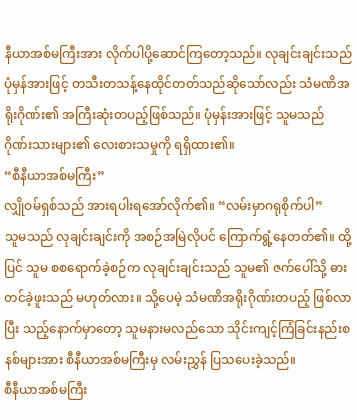နီယာအစ်မကြီးအား လိုက်ပါပို့ဆောင်ကြတော့သည်။ လုချင်းချင်းသည် ပုံမှန်အားဖြင့် တသီးတသန့်နေထိုင်တတ်သည်ဆိုသော်လည်း သံမဏိအရိုးဂိုဏ်း၏ အကြီးဆုံးတပည့်ဖြစ်သည်။ ပုံမှန်းအားဖြင့် သူမသည် ဂိုဏ်းသားများ၏ လေးစားသမှုကို ရရှိထား၏။
“စီနီယာအစ်မကြီး”
လျှိုဝမ်ရှစ်သည် အားရပါးရအော်လိုက်၏။ “လမ်းမှာဂရုစိုက်ပါ”
သူမသည် လုချင်းချင်းကို အစဉ်အမြဲလိုပင် ကြောက်ရွံ့နေတတ်၏။ ထို့ပြင် သူမ စစရောက်ခဲ့စဉ်က လုချင်းချင်းသည် သူမ၏ ဇက်ပေါ်သို့ ဓားတင်ခဲ့ဖူးသည် မဟုတ်လား။ သို့ပေမဲ့ သံမဏိအရိုးဂိုဏ်းတပည့် ဖြစ်လာပြီး သည့်နောက်မှာတော့ သူမနားမလည်သော သိုင်းကျင့်ကြံခြင်းနည်းစနစ်များအား စီနီယာအစ်မကြီးမှ လမ်းညွှန် ပြသပေးခဲ့သည်။
စီနီယာအစ်မကြီး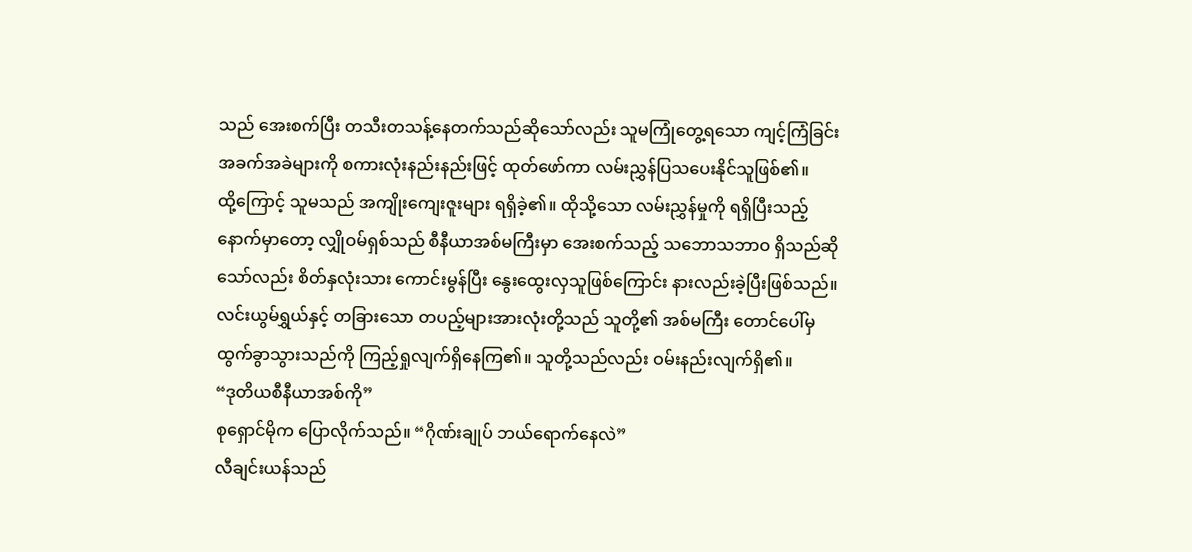သည် အေးစက်ပြီး တသီးတသန့်နေတက်သည်ဆိုသော်လည်း သူမကြုံတွေ့ရသော ကျင့်ကြံခြင်း အခက်အခဲများကို စကားလုံးနည်းနည်းဖြင့် ထုတ်ဖော်ကာ လမ်းညွှန်ပြသပေးနိုင်သူဖြစ်၏။
ထို့ကြောင့် သူမသည် အကျိုးကျေးဇူးများ ရရှိခဲ့၏။ ထိုသို့သော လမ်းညွှန်မှုကို ရရှိပြီးသည့်နောက်မှာတော့ လျှိုဝမ်ရှစ်သည် စီနီယာအစ်မကြီးမှာ အေးစက်သည့် သဘောသဘာဝ ရှိသည်ဆိုသော်လည်း စိတ်နှလုံးသား ကောင်းမွန်ပြီး နွေးထွေးလှသူဖြစ်ကြောင်း နားလည်းခဲ့ပြီးဖြစ်သည်။
လင်းယွမ်ရွှယ်နှင့် တခြားသော တပည့်များအားလုံးတို့သည် သူတို့၏ အစ်မကြီး တောင်ပေါ်မှ ထွက်ခွာသွားသည်ကို ကြည့်ရှုလျက်ရှိနေကြ၏။ သူတို့သည်လည်း ဝမ်းနည်းလျက်ရှိ၏။
“ဒုတိယစီနီယာအစ်ကို”
စုရှောင်မိုက ပြောလိုက်သည်။ “ဂိုဏ်းချုပ် ဘယ်ရောက်နေလဲ”
လီချင်းယန်သည်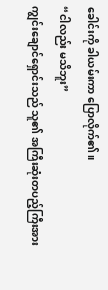ခေါင်းကို ခါယမ်းကာ ပြောလိုက်၏။
“ငါလည်း မသိဘူး”
ကျွင်းချောင်ရှောင်းသည် သူ၏ အကြီးဆုံးတပည့်ကြီးအား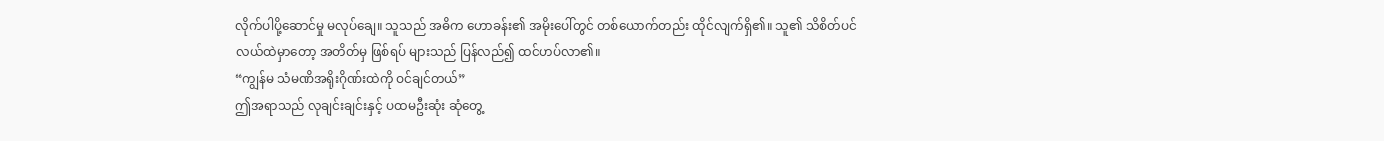လိုက်ပါပို့ဆောင်မှု မလုပ်ချေ။ သူသည် အဓိက ဟောခန်း၏ အမိုးပေါ်တွင် တစ်ယောက်တည်း ထိုင်လျက်ရှိ၏။ သူ၏ သိစိတ်ပင်လယ်ထဲမှာတော့ အတိတ်မှ ဖြစ်ရပ် များသည် ပြန်လည်၍ ထင်ဟပ်လာ၏။
“ကျွန်မ သံမဏိအရိုးဂိုဏ်းထဲကို ဝင်ချင်တယ်”
ဤအရာသည် လုချင်းချင်းနှင့် ပထမဦးဆုံး ဆုံတွေ့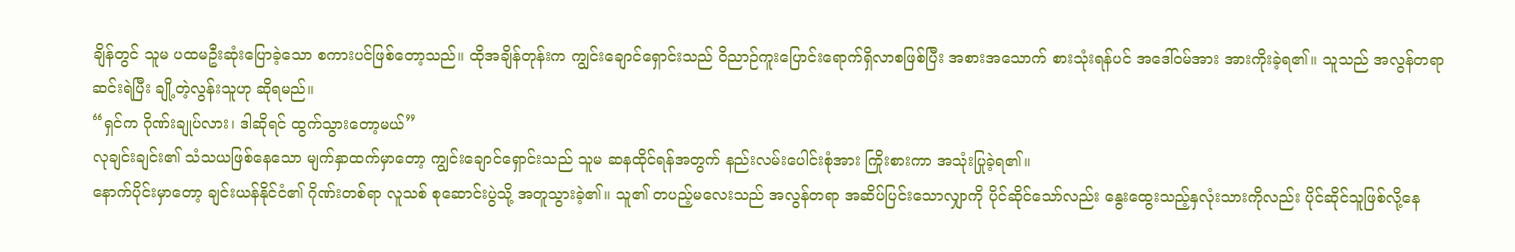ချိန်တွင် သူမ ပထမဦးဆုံးပြောခဲ့သော စကားပင်ဖြစ်တော့သည်။ ထိုအချိန်တုန်းက ကျွင်းချောင်ရှောင်းသည် ဝိညာဉ်ကူးပြောင်းရောက်ရှိလာစဖြစ်ပြီး အစားအသောက် စားသုံးရန်ပင် အဒေါ်ဝမ်အား အားကိုးခဲ့ရ၏။ သူသည် အလွန်တရာဆင်းရဲပြီး ချို့တဲ့လွန်းသူဟု ဆိုရမည်။
“ရှင်က ဂိုဏ်းချုပ်လား၊ ဒါဆိုရင် ထွက်သွားတော့မယ်”
လုချင်းချင်း၏ သံသယဖြစ်နေသော မျက်နှာထက်မှာတော့ ကျွင်းချောင်ရှောင်းသည် သူမ ဆနထိုင်ရန်အတွက် နည်းလမ်းပေါင်းစုံအား ကြိုးစားကာ အသုံးပြုခဲ့ရ၏။
နောက်ပိုင်းမှာတော့ ချင်းယန်နိုင်ငံ၏ ဂိုဏ်းတစ်ရာ လူသစ် စုဆောင်းပွဲသို့ အတူသွားခဲ့၏။ သူ၏ တပည့်မလေးသည် အလွန်တရာ အဆိပ်ပြင်းသောလျှာကို ပိုင်ဆိုင်သော်လည်း နွေးထွေးသည့်နှလုံးသားကိုလည်း ပိုင်ဆိုင်သူဖြစ်လို့နေ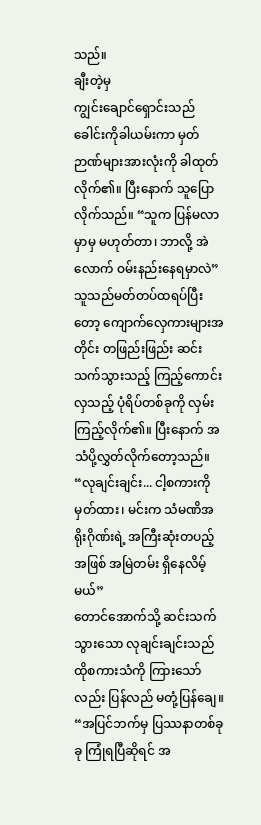သည်။
ချီးတဲ့မှ
ကျွင်းချောင်ရှောင်းသည် ခေါင်းကိုခါယမ်းကာ မှတ်ဉာဏ်များအားလုံးကို ခါထုတ်လိုက်၏။ ပြီးနောက် သူပြော လိုက်သည်။ “သူက ပြန်မလာမှာမှ မဟုတ်တာ၊ ဘာလို့ အဲလောက် ဝမ်းနည်းနေရမှာလဲ”
သူသည်မတ်တပ်ထရပ်ပြီးတော့ ကျောက်လှေကားများအတိုင်း တဖြည်းဖြည်း ဆင်းသက်သွားသည့် ကြည့်ကောင်းလှသည့် ပုံရိပ်တစ်ခုကို လှမ်းကြည့်လိုက်၏။ ပြီးနောက် အသံပို့လွှတ်လိုက်တော့သည်။ “လုချင်းချင်း... ငါ့စကားကိုမှတ်ထား၊ မင်းက သံမဏိအရိုးဂိုဏ်းရဲ့ အကြီးဆုံးတပည့်အဖြစ် အမြဲတမ်း ရှိနေလိမ့်မယ်”
တောင်အောက်သို့ ဆင်းသက်သွားသော လုချင်းချင်းသည် ထိုစကားသံကို ကြားသော်လည်း ပြန်လည် မတုံ့ပြန်ချေ။
“အပြင်ဘက်မှ ပြဿနာတစ်ခုခု ကြုံရပြီဆိုရင် အ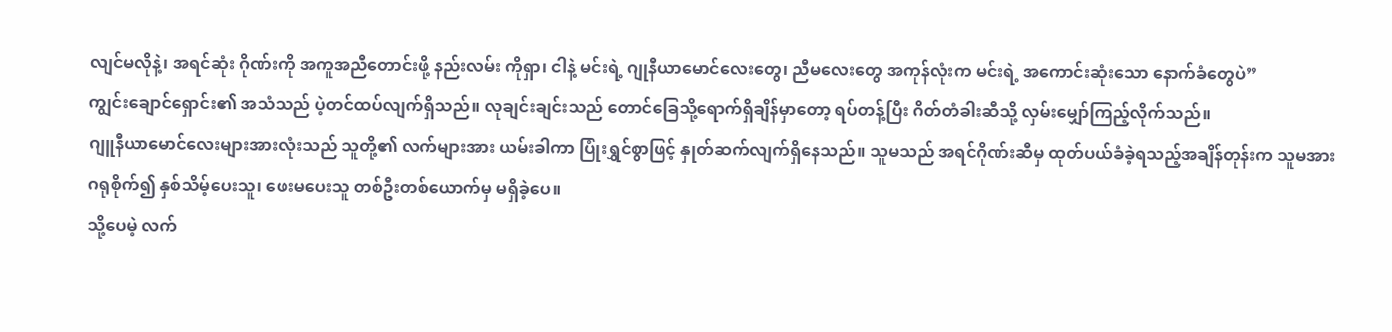လျင်မလိုနဲ့၊ အရင်ဆုံး ဂိုဏ်းကို အကူအညီတောင်းဖို့ နည်းလမ်း ကိုရှာ၊ ငါနဲ့ မင်းရဲ့ ဂျုနီယာမောင်လေးတွေ၊ ညီမလေးတွေ အကုန်လုံးက မင်းရဲ့ အကောင်းဆုံးသော နောက်ခံတွေပဲ”
ကျွင်းချောင်ရှောင်း၏ အသံသည် ပဲ့တင်ထပ်လျက်ရှိသည်။ လုချင်းချင်းသည် တောင်ခြေသို့ရောက်ရှိချိန်မှာတော့ ရပ်တန့်ပြီး ဂိတ်တံခါးဆီသို့ လှမ်းမျှော်ကြည့်လိုက်သည်။
ဂျူနီယာမောင်လေးများအားလုံးသည် သူတို့၏ လက်များအား ယမ်းခါကာ ပြုံးရွှင်စွာဖြင့် နှုတ်ဆက်လျက်ရှိနေသည်။ သူမသည် အရင်ဂိုဏ်းဆီမှ ထုတ်ပယ်ခံခဲ့ရသည့်အချိန်တုန်းက သူမအား ဂရုစိုက်၍ နှစ်သိမ့်ပေးသူ၊ ဖေးမပေးသူ တစ်ဦးတစ်ယောက်မှ မရှိခဲ့ပေ။
သို့ပေမဲ့ လက်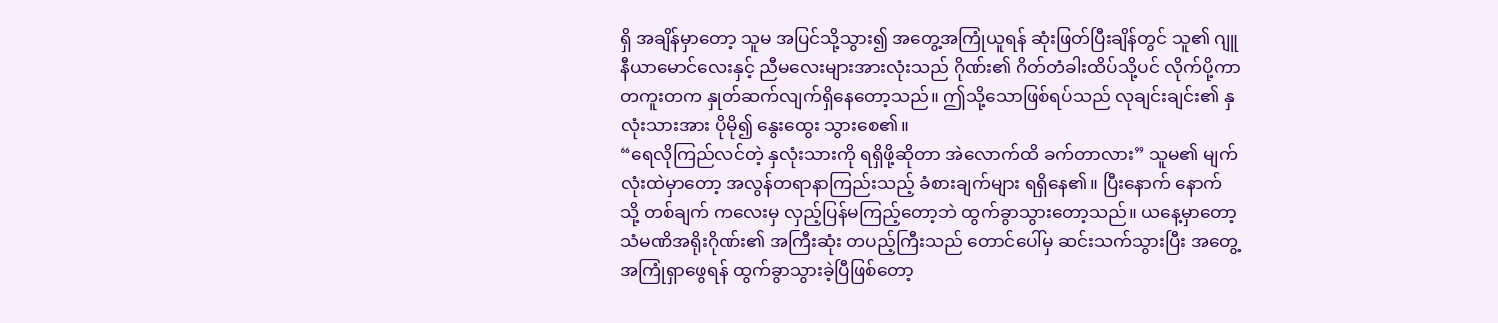ရှိ အချိန်မှာတော့ သူမ အပြင်သို့သွား၍ အတွေ့အကြုံယူရန် ဆုံးဖြတ်ပြီးချိန်တွင် သူ၏ ဂျူနီယာမောင်လေးနှင့် ညီမလေးများအားလုံးသည် ဂိုဏ်း၏ ဂိတ်တံခါးထိပ်သို့ပင် လိုက်ပို့ကာ တကူးတက နှုတ်ဆက်လျက်ရှိနေတော့သည်။ ဤသို့သောဖြစ်ရပ်သည် လုချင်းချင်း၏ နှလုံးသားအား ပိုမို၍ နွေးထွေး သွားစေ၏။
“ရေလိုကြည်လင်တဲ့ နှလုံးသားကို ရရှိဖို့ဆိုတာ အဲလောက်ထိ ခက်တာလား” သူမ၏ မျက်လုံးထဲမှာတော့ အလွန်တရာနာကြည်းသည့် ခံစားချက်များ ရရှိနေ၏။ ပြီးနောက် နောက်သို့ တစ်ချက် ကလေးမှ လှည့်ပြန်မကြည့်တော့ဘဲ ထွက်ခွာသွားတော့သည်။ ယနေ့မှာတော့ သံမဏိအရိုးဂိုဏ်း၏ အကြီးဆုံး တပည့်ကြီးသည် တောင်ပေါ်မှ ဆင်းသက်သွားပြီး အတွေ့အကြုံရှာဖွေရန် ထွက်ခွာသွားခဲ့ပြီဖြစ်တော့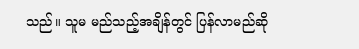သည်။ သူမ မည်သည့်အချိန်တွင် ပြန်လာမည်ဆို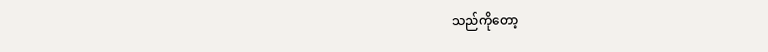သည်ကိုတော့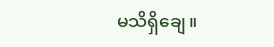မသိရှိချေ။